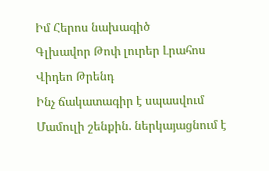Իմ Հերոս նախագիծ
Գլխավոր Թոփ լուրեր Լրահոս Վիդեո Թրենդ
Ինչ ճակատագիր է սպասվում Մամուլի շենքին. ներկայացնում է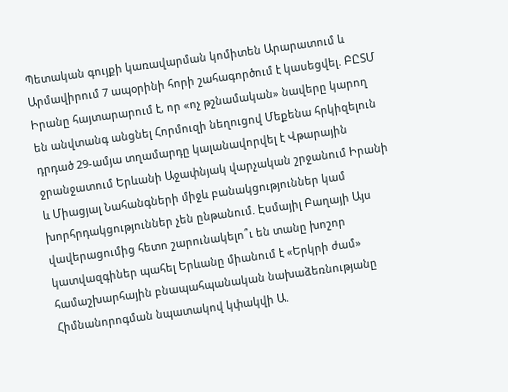Պետական գույքի կառավարման կոմիտեն Արարատում և Արմավիրում 7 ապօրինի հորի շահագործում է կասեցվել. ԲԸՏՄ Իրանը հայտարարում է, որ «ոչ թշնամական» նավերը կարող են անվտանգ անցնել Հորմուզի նեղուցով Մեքենա հրկիզելուն դրդած 29-ամյա տղամարդը կալանավորվել է Վթարային ջրանջատում Երևանի Աջափնյակ վարչական շրջանում Իրանի և Միացյալ Նահանգների միջև բանակցություններ կամ խորհրդակցություններ չեն ընթանում. Էսմայիլ Բաղայի Այս վավերացումից հետո շարունակելո՞ւ են տանը խոշոր կատվազգիներ պահել Երևանը միանում է «Երկրի ժամ» համաշխարհային բնապահպանական նախաձեռնությանը Հիմնանորոգման նպատակով կփակվի Ա.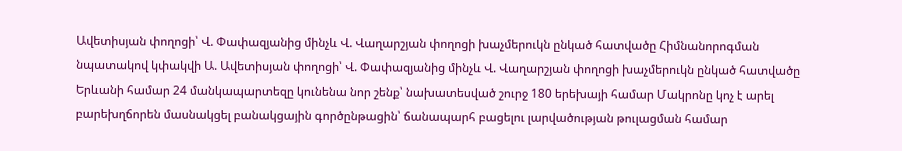Ավետիսյան փողոցի՝ Վ. Փափազյանից մինչև Վ. Վաղարշյան փողոցի խաչմերուկն ընկած հատվածը Հիմնանորոգման նպատակով կփակվի Ա. Ավետիսյան փողոցի՝ Վ. Փափազյանից մինչև Վ. Վաղարշյան փողոցի խաչմերուկն ընկած հատվածը Երևանի համար 24 մանկապարտեզը կունենա նոր շենք՝ նախատեսված շուրջ 180 երեխայի համար Մակրոնը կոչ է արել բարեխղճորեն մասնակցել բանակցային գործընթացին՝ ճանապարհ բացելու լարվածության թուլացման համար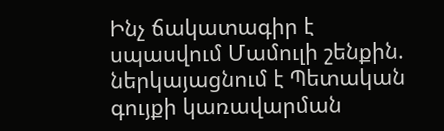Ինչ ճակատագիր է սպասվում Մամուլի շենքին. ներկայացնում է Պետական գույքի կառավարման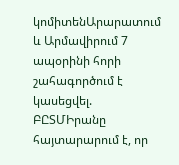կոմիտենԱրարատում և Արմավիրում 7 ապօրինի հորի շահագործում է կասեցվել. ԲԸՏՄԻրանը հայտարարում է, որ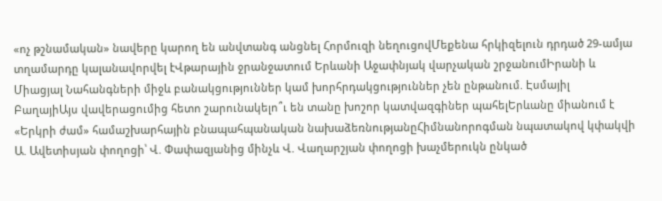«ոչ թշնամական» նավերը կարող են անվտանգ անցնել Հորմուզի նեղուցովՄեքենա հրկիզելուն դրդած 29-ամյա տղամարդը կալանավորվել էՎթարային ջրանջատում Երևանի Աջափնյակ վարչական շրջանումԻրանի և Միացյալ Նահանգների միջև բանակցություններ կամ խորհրդակցություններ չեն ընթանում. Էսմայիլ ԲաղայիԱյս վավերացումից հետո շարունակելո՞ւ են տանը խոշոր կատվազգիներ պահելԵրևանը միանում է «Երկրի ժամ» համաշխարհային բնապահպանական նախաձեռնությանըՀիմնանորոգման նպատակով կփակվի Ա. Ավետիսյան փողոցի՝ Վ. Փափազյանից մինչև Վ. Վաղարշյան փողոցի խաչմերուկն ընկած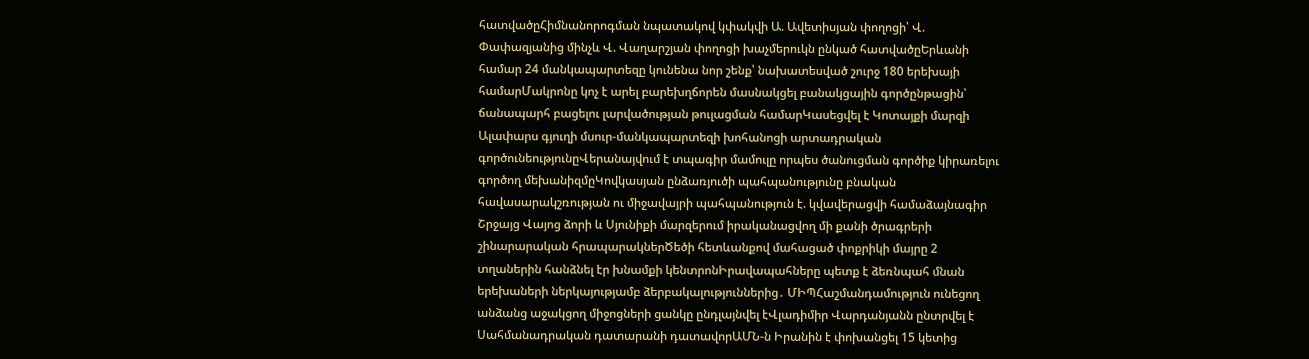հատվածըՀիմնանորոգման նպատակով կփակվի Ա. Ավետիսյան փողոցի՝ Վ. Փափազյանից մինչև Վ. Վաղարշյան փողոցի խաչմերուկն ընկած հատվածըԵրևանի համար 24 մանկապարտեզը կունենա նոր շենք՝ նախատեսված շուրջ 180 երեխայի համարՄակրոնը կոչ է արել բարեխղճորեն մասնակցել բանակցային գործընթացին՝ ճանապարհ բացելու լարվածության թուլացման համարԿասեցվել է Կոտայքի մարզի Ալափարս գյուղի մսուր-մանկապարտեզի խոհանոցի արտադրական գործունեությունըՎերանայվում է տպագիր մամուլը որպես ծանուցման գործիք կիրառելու գործող մեխանիզմըԿովկասյան ընձառյուծի պահպանությունը բնական հավասարակշռության ու միջավայրի պահպանություն է. կվավերացվի համաձայնագիր Շրջայց Վայոց ձորի և Սյունիքի մարզերում իրականացվող մի քանի ծրագրերի շինարարական հրապարակներԾեծի հետևանքով մահացած փոքրիկի մայրը 2 տղաներին հանձնել էր խնամքի կենտրոնԻրավապահները պետք է ձեռնպահ մնան երեխաների ներկայությամբ ձերբակալություններից․ ՄԻՊՀաշմանդամություն ունեցող անձանց աջակցող միջոցների ցանկը ընդլայնվել էՎլադիմիր Վարդանյանն ընտրվել է Սահմանադրական դատարանի դատավորԱՄՆ-ն Իրանին է փոխանցել 15 կետից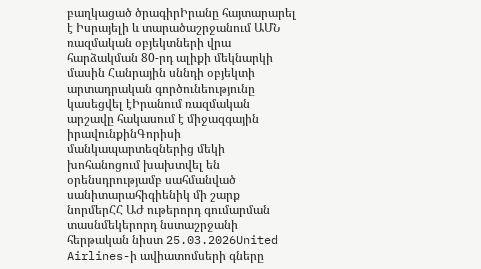բաղկացած ծրագիրԻրանը հայտարարել է Իսրայելի և տարածաշրջանում ԱՄՆ ռազմական օբյեկտների վրա հարձակման 80-րդ ալիքի մեկնարկի մասին Հանրային սննդի օբյեկտի արտադրական գործունեությունը կասեցվել էԻրանում ռազմական արշավը հակասում է միջազգային իրավունքինԳորիսի մանկապարտեզներից մեկի խոհանոցում խախտվել են օրենսդրությամբ սահմանված սանիտարահիգիենիկ մի շարք նորմերՀՀ ԱԺ ութերորդ գումարման տասնմեկերորդ նստաշրջանի հերթական նիստ 25.03.2026United Airlines-ի ավիատոմսերի գները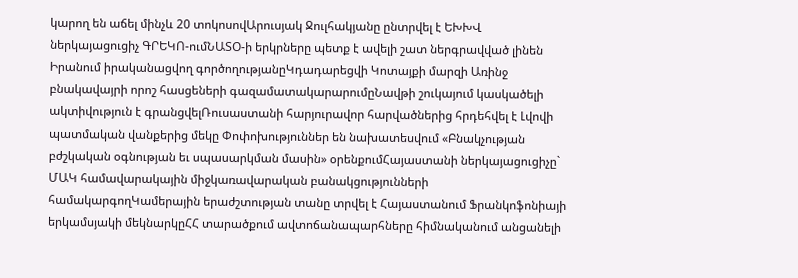կարող են աճել մինչև 20 տոկոսովԱրուսյակ Ջուլհակյանը ընտրվել է ԵԽԽՎ ներկայացուցիչ ԳՐԵԿՈ-ումՆԱՏՕ-ի երկրները պետք է ավելի շատ ներգրավված լինեն Իրանում իրականացվող գործողությանըԿդադարեցվի Կոտայքի մարզի Առինջ բնակավայրի որոշ հասցեների գազամատակարարումըՆավթի շուկայում կասկածելի ակտիվություն է գրանցվելՌուսաստանի հարյուրավոր հարվածներից հրդեհվել է Լվովի պատմական վանքերից մեկը Փոփոխություններ են նախատեսվում «Բնակչության բժշկական օգնության եւ սպասարկման մասին» օրենքումՀայաստանի ներկայացուցիչը` ՄԱԿ համավարակային միջկառավարական բանակցությունների համակարգողԿամերային երաժշտության տանը տրվել է Հայաստանում Ֆրանկոֆոնիայի երկամսյակի մեկնարկըՀՀ տարածքում ավտոճանապարհները հիմնականում անցանելի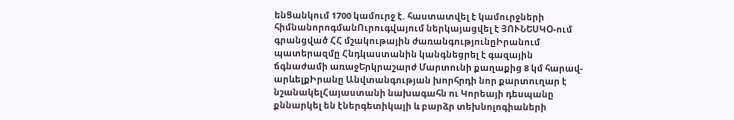ենՑանկում 1700 կամուրջ է. հաստատվել է կամուրջների հիմնանորոգմանՈւրուգվայում ներկայացվել է ՅՈՒՆԵՍԿՕ-ում գրանցված ՀՀ մշակութային ժառանգությունըԻրանում պատերազմը Հնդկաստանին կանգնեցրել է գազային ճգնաժամի առաջԵրկրաշարժ Մարտունի քաղաքից 8 կմ հարավ-արևելքԻրանը Անվտանգության խորհրդի նոր քարտուղար է նշանակելՀայաստանի նախագահն ու Կորեայի դեսպանը քննարկել են էներգետիկայի և բարձր տեխնոլոգիաների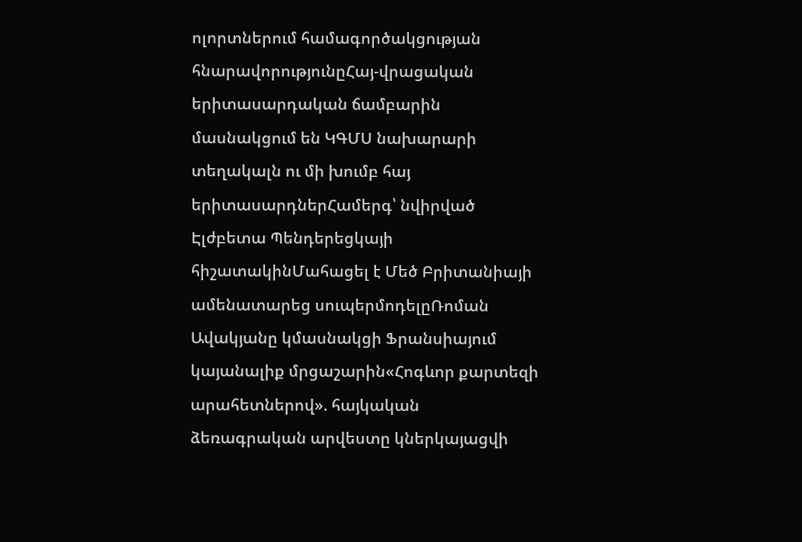ոլորտներում համագործակցության հնարավորությունըՀայ-վրացական երիտասարդական ճամբարին մասնակցում են ԿԳՄՍ նախարարի տեղակալն ու մի խումբ հայ երիտասարդներՀամերգ՝ նվիրված Էլժբետա Պենդերեցկայի հիշատակինՄահացել է Մեծ Բրիտանիայի ամենատարեց սուպերմոդելըՌոման Ավակյանը կմասնակցի Ֆրանսիայում կայանալիք մրցաշարին«Հոգևոր քարտեզի արահետներով». հայկական ձեռագրական արվեստը կներկայացվի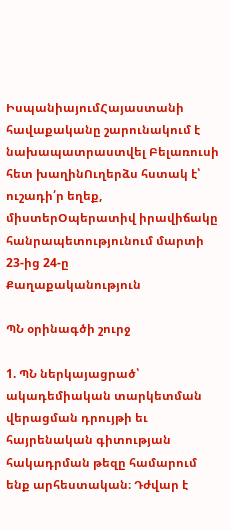ԻսպանիայումՀայաստանի հավաքականը շարունակում է նախապատրաստվել Բելառուսի հետ խաղինՈւղերձս հստակ է՝ ուշադի՛ր եղեք, միստերՕպերատիվ իրավիճակը հանրապետությունում մարտի 23-ից 24-ը
Քաղաքականություն

ՊՆ օրինագծի շուրջ

1. ՊՆ ներկայացրած՝ ակադեմիական տարկետման վերացման դրույթի եւ հայրենական գիտության հակադրման թեզը համարում ենք արհեստական։ Դժվար է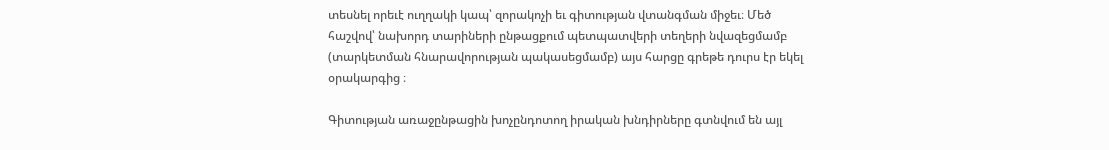տեսնել որեւէ ուղղակի կապ՝ զորակոչի եւ գիտության վտանգման միջեւ։ Մեծ հաշվով՝ նախորդ տարիների ընթացքում պետպատվերի տեղերի նվազեցմամբ (տարկետման հնարավորության պակասեցմամբ) այս հարցը գրեթե դուրս էր եկել օրակարգից ։

Գիտության առաջընթացին խոչընդոտող իրական խնդիրները գտնվում են այլ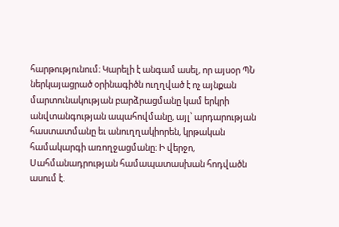հարթությունում։ Կարելի է անգամ ասել, որ այսօր ՊՆ ներկայացրած օրինագիծն ուղղված է ոչ այնքան մարտունակության բարձրացմանը կամ երկրի անվտանգության ապահովմանը, այլ՝ արդարության հաստատմանը եւ անուղղակիորեն, կրթական համակարգի առողջացմանը։ Ի վերջո, Սահմանադրության համապատասխան հոդվածն ասում է.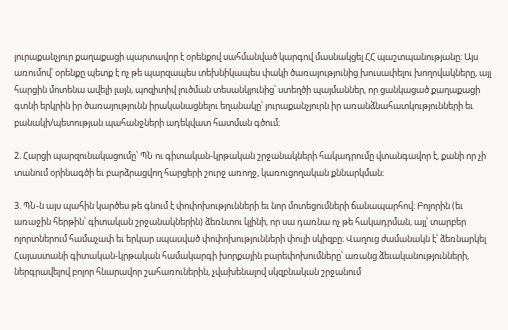յուրաքանչյուր քաղաքացի պարտավոր է օրենքով սահմանված կարգով մասնակցել ՀՀ պաշտպանությանը։ Այս առումով՝ օրենքը պետք է ոչ թե պարզապես տեխնիկապես փակի ծառայությունից խուսափելու խողովակները, այլ հարցին մոտենա ավելի լայն, պոզիտիվ լուծման տեսանկյունից՝ ստեղծի պայմաններ, որ ցանկացած քաղաքացի գտնի երկրին իր ծառայությունն իրականացնելու եղանակը՝ յուրաքանչյուրն իր առանձնահատկությունների եւ բանակի/պետության պահանջների ադեկվատ հատման գծում։

2. Հարցի պարզունակացումը՝ ՊՆ ու գիտական-կրթական շրջանակների հակադրումը վտանգավոր է, քանի որ չի տանում օրինագծի եւ բարձրացվող հարցերի շուրջ առողջ, կառուցողական քննարկման։

3. ՊՆ-ն այս պահին կարծես թե գնում է փոփոխությունների եւ նոր մոտեցումների ճանապարհով։ Բոլորին (եւ առաջին հերթին՝ գիտական շրջանակներին) ձեռնտու կլինի, որ սա դառնա ոչ թե հակադրման, այլ՝ տարբեր ոլորտներում համաչափ եւ երկար սպասված փոփոխությունների փուլի սկիզբը։ Վաղուց ժամանակն է՝ ձեռնարկել Հայաստանի գիտական-կրթական համակարգի խորքային բարեփոխումները՝ առանց ձեւականությունների, ներգրավելով բոլոր հնարավոր շահառուներին, չվախենալով սկզբնական շրջանում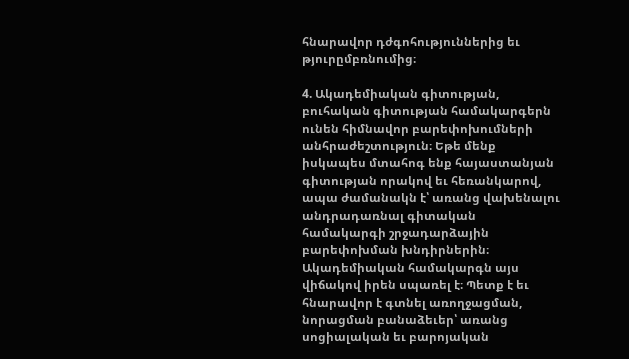հնարավոր դժգոհություններից եւ թյուրըմբռնումից։

4. Ակադեմիական գիտության, բուհական գիտության համակարգերն ունեն հիմնավոր բարեփոխումների անհրաժեշտություն։ Եթե մենք իսկապես մտահոգ ենք հայաստանյան գիտության որակով եւ հեռանկարով, ապա ժամանակն է՝ առանց վախենալու անդրադառնալ գիտական համակարգի շրջադարձային բարեփոխման խնդիրներին։ Ակադեմիական համակարգն այս վիճակով իրեն սպառել է։ Պետք է եւ հնարավոր է գտնել առողջացման, նորացման բանաձեւեր՝ առանց սոցիալական եւ բարոյական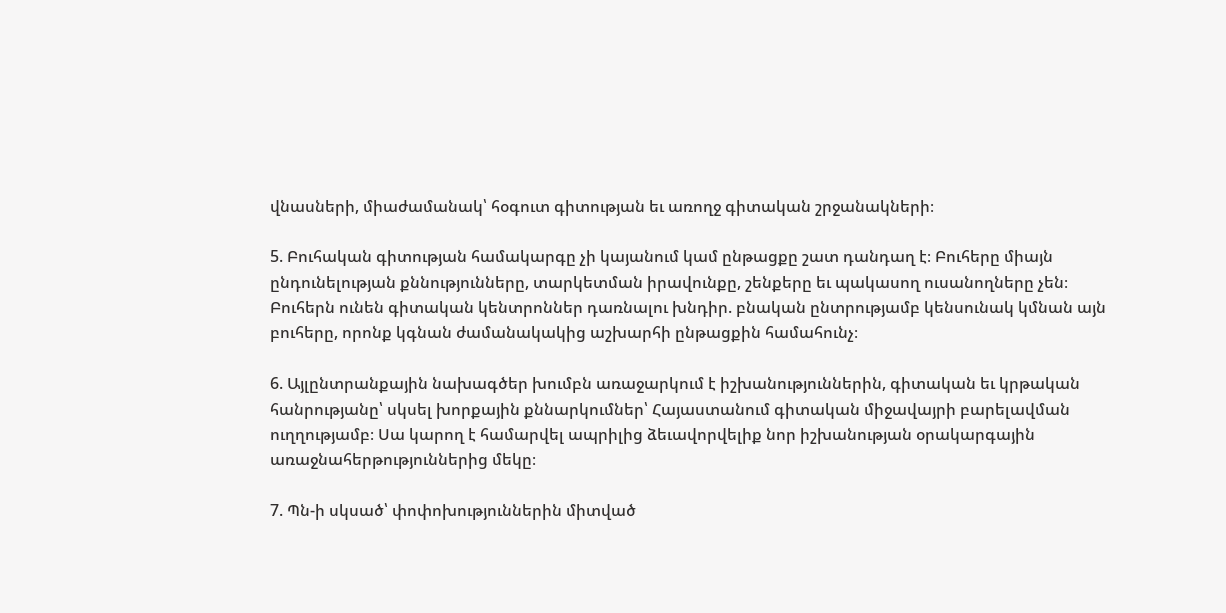վնասների, միաժամանակ՝ հօգուտ գիտության եւ առողջ գիտական շրջանակների։

5. Բուհական գիտության համակարգը չի կայանում կամ ընթացքը շատ դանդաղ է։ Բուհերը միայն ընդունելության քննությունները, տարկետման իրավունքը, շենքերը եւ պակասող ուսանողները չեն։ Բուհերն ունեն գիտական կենտրոններ դառնալու խնդիր. բնական ընտրությամբ կենսունակ կմնան այն բուհերը, որոնք կգնան ժամանակակից աշխարհի ընթացքին համահունչ։

6. Այլընտրանքային նախագծեր խումբն առաջարկում է իշխանություններին, գիտական եւ կրթական հանրությանը՝ սկսել խորքային քննարկումներ՝ Հայաստանում գիտական միջավայրի բարելավման ուղղությամբ։ Սա կարող է համարվել ապրիլից ձեւավորվելիք նոր իշխանության օրակարգային առաջնահերթություններից մեկը։

7. Պն-ի սկսած՝ փոփոխություններին միտված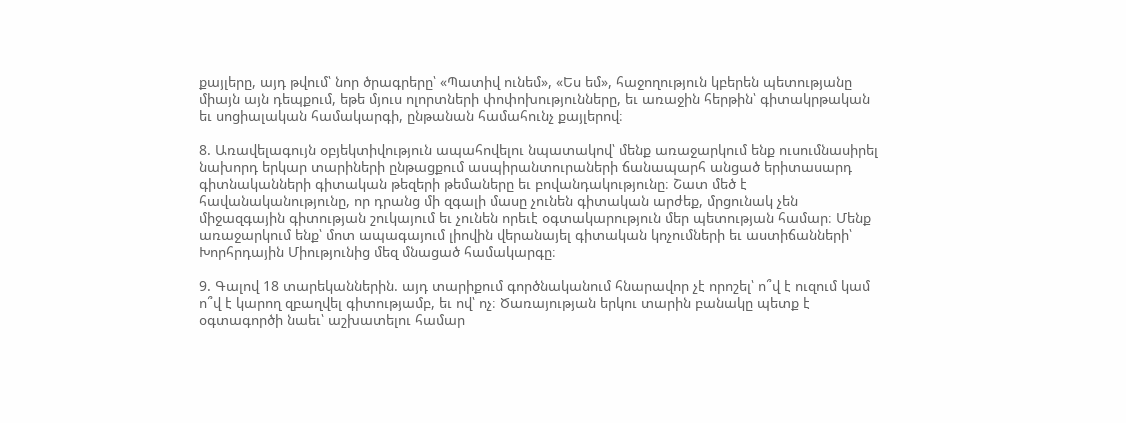քայլերը, այդ թվում՝ նոր ծրագրերը՝ «Պատիվ ունեմ», «Ես եմ», հաջողություն կբերեն պետությանը միայն այն դեպքում, եթե մյուս ոլորտների փոփոխությունները, եւ առաջին հերթին՝ գիտակրթական եւ սոցիալական համակարգի, ընթանան համահունչ քայլերով։

8. Առավելագույն օբյեկտիվություն ապահովելու նպատակով՝ մենք առաջարկում ենք ուսումնասիրել նախորդ երկար տարիների ընթացքում ասպիրանտուրաների ճանապարհ անցած երիտասարդ գիտնականների գիտական թեզերի թեմաները եւ բովանդակությունը։ Շատ մեծ է հավանականությունը, որ դրանց մի զգալի մասը չունեն գիտական արժեք, մրցունակ չեն միջազգային գիտության շուկայում եւ չունեն որեւէ օգտակարություն մեր պետության համար։ Մենք առաջարկում ենք՝ մոտ ապագայում լիովին վերանայել գիտական կոչումների եւ աստիճանների՝ Խորհրդային Միությունից մեզ մնացած համակարգը։

9. Գալով 18 տարեկաններին. այդ տարիքում գործնականում հնարավոր չէ որոշել՝ ո՞վ է ուզում կամ ո՞վ է կարող զբաղվել գիտությամբ, եւ ով՝ ոչ։ Ծառայության երկու տարին բանակը պետք է օգտագործի նաեւ՝ աշխատելու համար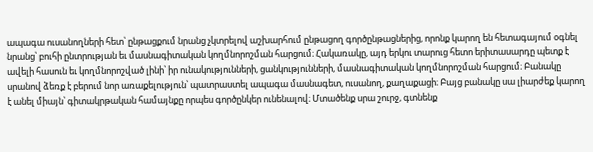ապագա ուսանողների հետ՝ ընթացքում նրանց չկտրելով աշխարհում ընթացող գործընթացներից, որոնք կարող են հետագայում օգնել նրանց՝ բուհի ընտրության եւ մասնագիտական կողմնորոշման հարցում։ Հակառակը, այդ երկու տարուց հետո երիտասարդը պետք է ավելի հասուն եւ կողմնորոշված լինի՝ իր ունակությունների, ցանկությունների, մասնագիտական կողմնորոշման հարցում։ Բանակը սրանով ձեռք է բերում նոր առաքելություն՝ պատրաստել ապագա մասնագետ, ուսանող, քաղաքացի։ Բայց բանակը սա լիարժեք կարող է անել միայն՝ գիտակրթական համայնքը որպես գործընկեր ունենալով։ Մտածենք սրա շուրջ, գտնենք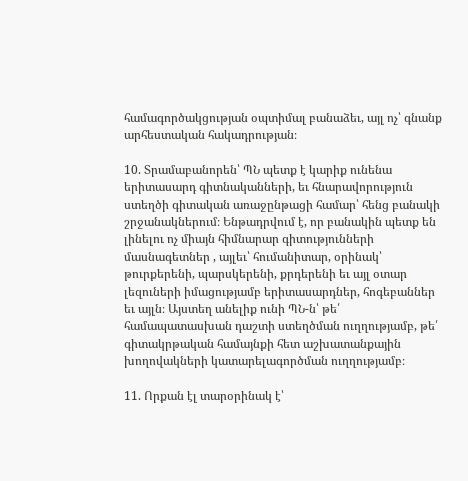համագործակցության օպտիմալ բանաձեւ, այլ ոչ՝ գնանք արհեստական հակադրության։

10. Տրամաբանորեն՝ ՊՆ պետք է կարիք ունենա երիտասարդ գիտնականների, եւ հնարավորություն ստեղծի գիտական առաջընթացի համար՝ հենց բանակի շրջանակներում։ Ենթադրվում է, որ բանակին պետք են լինելու ոչ միայն հիմնարար գիտությունների մասնագետներ , այլեւ՝ հումանիտար, օրինակ՝ թուրքերենի, պարսկերենի, քրդերենի եւ այլ օտար լեզուների իմացությամբ երիտասարդներ, հոգեբաններ եւ այլն։ Այստեղ անելիք ունի ՊՆ-ն՝ թե՛ համապատասխան դաշտի ստեղծման ուղղությամբ, թե՛ գիտակրթական համայնքի հետ աշխատանքային խողովակների կատարելագործման ուղղությամբ։

11. Որքան էլ տարօրինակ է՝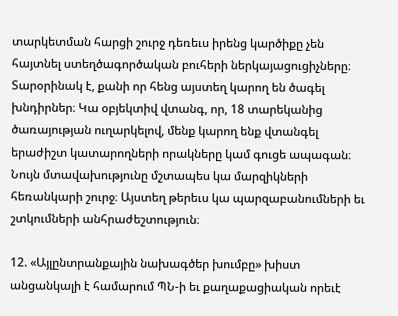տարկետման հարցի շուրջ դեռեւս իրենց կարծիքը չեն հայտնել ստեղծագործական բուհերի ներկայացուցիչները։ Տարօրինակ է, քանի որ հենց այստեղ կարող են ծագել խնդիրներ։ Կա օբյեկտիվ վտանգ, որ, 18 տարեկանից ծառայության ուղարկելով, մենք կարող ենք վտանգել երաժիշտ կատարողների որակները կամ գուցե ապագան։ Նույն մտավախությունը մշտապես կա մարզիկների հեռանկարի շուրջ։ Այստեղ թերեւս կա պարզաբանումների եւ շտկումների անհրաժեշտություն։

12. «Այլընտրանքային նախագծեր խումբը» խիստ անցանկալի է համարում ՊՆ-ի եւ քաղաքացիական որեւէ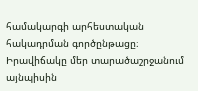համակարգի արհեստական հակադրման գործընթացը։ Իրավիճակը մեր տարածաշրջանում այնպիսին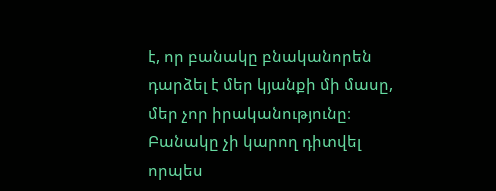է, որ բանակը բնականորեն դարձել է մեր կյանքի մի մասը, մեր չոր իրականությունը։ Բանակը չի կարող դիտվել որպես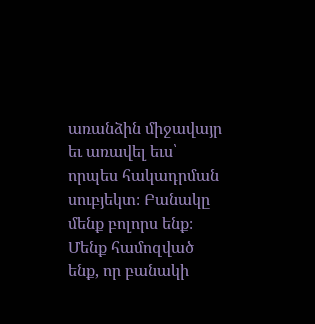առանձին միջավայր եւ առավել եւս՝ որպես հակադրման սուբյեկտ։ Բանակը մենք բոլորս ենք։ Մենք համոզված ենք, որ բանակի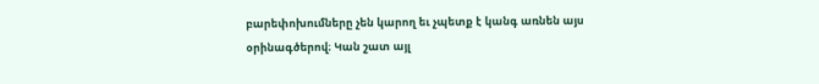բարեփոխումները չեն կարող եւ չպետք է կանգ առնեն այս օրինագծերով։ Կան շատ այլ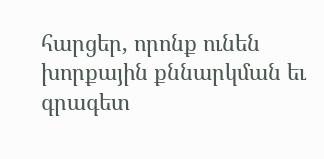հարցեր, որոնք ունեն խորքային քննարկման եւ գրագետ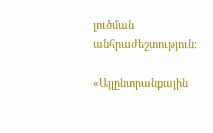լուծման անհրաժեշտություն։

«Այլընտրանքային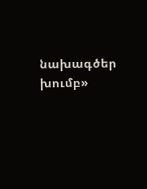նախագծեր խումբ»